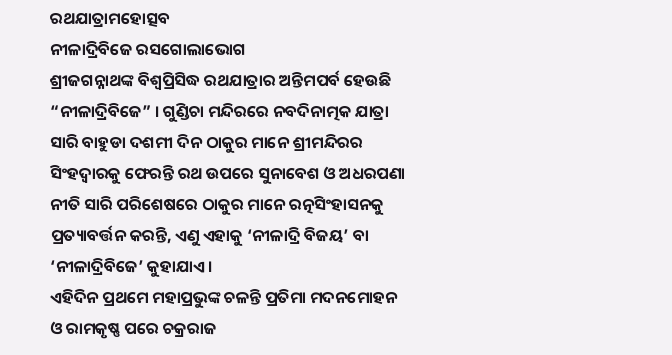ରଥଯାତ୍ରାମହୋତ୍ସବ
ନୀଳାଦ୍ରିବିଜେ ରସଗୋଲାଭୋଗ
ଶ୍ରୀଜଗନ୍ନାଥଙ୍କ ବିଶ୍ୱପ୍ରିସିଦ୍ଧ ରଥଯାତ୍ରାର ଅନ୍ତିମପର୍ବ ହେଉଛି “ନୀଳାଦ୍ରିବିଜେ” । ଗୁଣ୍ଡିଚା ମନ୍ଦିରରେ ନବଦିନାତ୍ମକ ଯାତ୍ରା ସାରି ବାହୁଡା ଦଶମୀ ଦିନ ଠାକୁର ମାନେ ଶ୍ରୀମନ୍ଦିରର ସିଂହଦ୍ୱାରକୁ ଫେରନ୍ତି ରଥ ଉପରେ ସୁନାବେଶ ଓ ଅଧରପଣା ନୀତି ସାରି ପରିଶେଷରେ ଠାକୁର ମାନେ ରତ୍ନସିଂହାସନକୁ ପ୍ରତ୍ୟାବର୍ତ୍ତନ କରନ୍ତି, ଏଣୁ ଏହାକୁ ‘ନୀଳାଦ୍ରି ବିଜୟ’ ବା ‘ନୀଳାଦ୍ରିବିଜେ’ କୁହାଯାଏ।
ଏହିଦିନ ପ୍ରଥମେ ମହାପ୍ରଭୁଙ୍କ ଚଳନ୍ତି ପ୍ରତିମା ମଦନମୋହନ ଓ ରାମକୃଷ୍ଣ ପରେ ଚକ୍ରରାଜ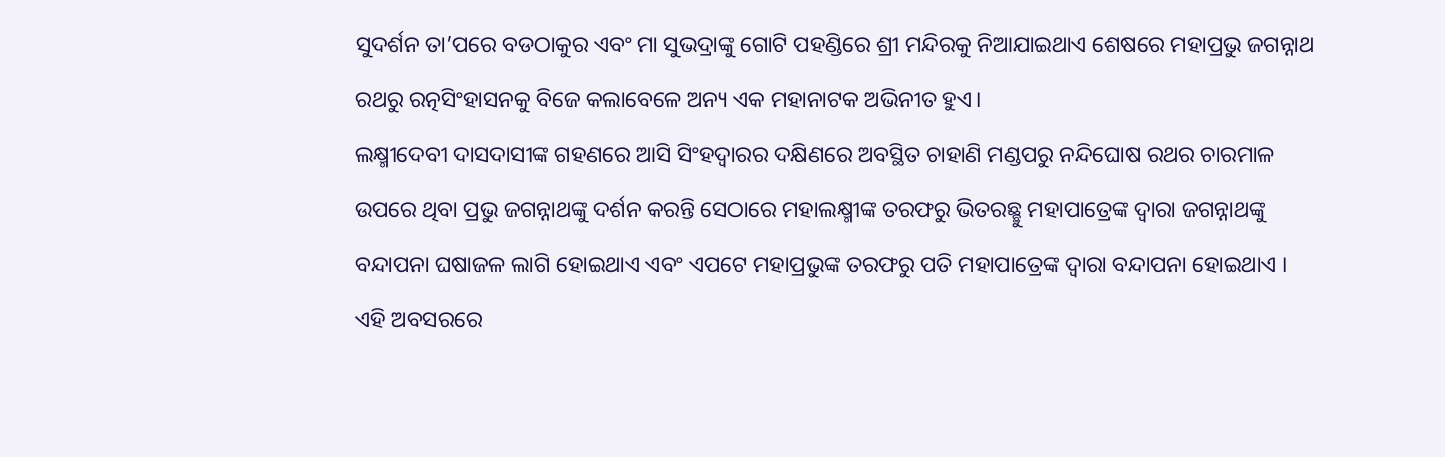ସୁଦର୍ଶନ ତା’ପରେ ବଡଠାକୁର ଏବଂ ମା ସୁଭଦ୍ରାଙ୍କୁ ଗୋଟି ପହଣ୍ଡିରେ ଶ୍ରୀ ମନ୍ଦିରକୁ ନିଆଯାଇଥାଏ ଶେଷରେ ମହାପ୍ରଭୁ ଜଗନ୍ନାଥ ରଥରୁ ରତ୍ନସିଂହାସନକୁ ବିଜେ କଲାବେଳେ ଅନ୍ୟ ଏକ ମହାନାଟକ ଅଭିନୀତ ହୁଏ।
ଲକ୍ଷ୍ମୀଦେବୀ ଦାସଦାସୀଙ୍କ ଗହଣରେ ଆସି ସିଂହଦ୍ୱାରର ଦକ୍ଷିଣରେ ଅବସ୍ଥିତ ଚାହାଣି ମଣ୍ଡପରୁ ନନ୍ଦିଘୋଷ ରଥର ଚାରମାଳ ଉପରେ ଥିବା ପ୍ରଭୁ ଜଗନ୍ନାଥଙ୍କୁ ଦର୍ଶନ କରନ୍ତି ସେଠାରେ ମହାଲକ୍ଷ୍ମୀଙ୍କ ତରଫରୁ ଭିତରଛ୍ଛୁ ମହାପାତ୍ରେଙ୍କ ଦ୍ୱାରା ଜଗନ୍ନାଥଙ୍କୁ ବନ୍ଦାପନା ଘଷାଜଳ ଲାଗି ହୋଇଥାଏ ଏବଂ ଏପଟେ ମହାପ୍ରଭୁଙ୍କ ତରଫରୁ ପତି ମହାପାତ୍ରେଙ୍କ ଦ୍ୱାରା ବନ୍ଦାପନା ହୋଇଥାଏ ।
ଏହି ଅବସରରେ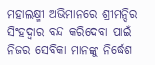ମହାଲକ୍ଷ୍ମୀ ଅଭିମାନରେ ଶ୍ରୀମନ୍ଦିର ସିଂହଦ୍ୱାର ବନ୍ଦ କରିଦେବା ପାଇଁ ନିଜର ସେବିକା ମାନଙ୍କୁ ନିର୍ଦ୍ଧେଶ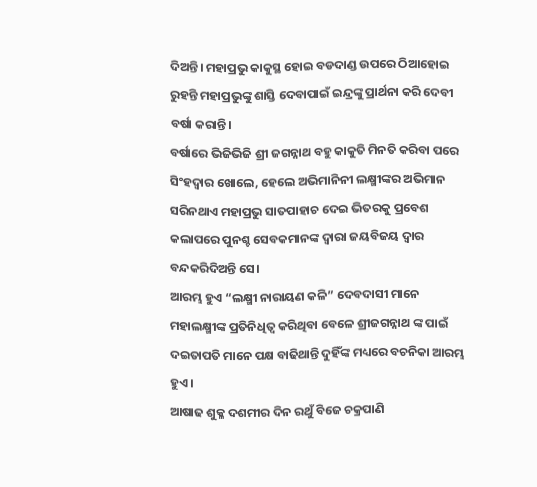ଦିଅନ୍ତି। ମହାପ୍ରଭୁ କାକୁସ୍ଥ ହୋଇ ବଡଦାଣ୍ଡ ଉପରେ ଠିଆହୋଇ ରୁହନ୍ତି ମହାପ୍ରଭୁଙ୍କୁ ଶାସ୍ତି ଦେବାପାଇଁ ଇନ୍ଦ୍ରଙ୍କୁ ପ୍ରାର୍ଥନା କରି ଦେବୀ ବର୍ଷା କରାନ୍ତି।
ବର୍ଷାରେ ଭିଜିଭିଜି ଶ୍ରୀ ଜଗନ୍ନାଥ ବହୁ କାକୁତି ମିନତି କରିବା ପରେ ସିଂହଦ୍ୱାର ଖୋଲେ, ହେଲେ ଅଭିମାନିନୀ ଲକ୍ଷ୍ମୀଙ୍କର ଅଭିମାନ ସରିନଥାଏ ମହାପ୍ରଭୁ ସାତପାହାଚ ଦେଇ ଭିତରକୁ ପ୍ରବେଶ କଲାପରେ ପୁନଶ୍ଚ ସେବକମାନଙ୍କ ଦ୍ୱାରା ଜୟବିଜୟ ଦ୍ୱାର ବନ୍ଦକରିଦିଅନ୍ତି ସେ।
ଆରମ୍ଭ ହୁଏ “ଲକ୍ଷ୍ମୀ ନାରାୟଣ କଳି” ଦେବଦାସୀ ମାନେ ମହାଲକ୍ଷ୍ମୀଙ୍କ ପ୍ରତିନିଧିତ୍ୱ କରିଥିବା ବେଳେ ଶ୍ରୀଜଗନ୍ନାଥ ଙ୍କ ପାଇଁ ଦଇତାପତି ମାନେ ପକ୍ଷ ବାଢିଥାନ୍ତି ଦୁହିଁଙ୍କ ମଧ୍ୟରେ ବଚନିକା ଆରମ୍ଭ ହୁଏ।
ଆଷାଢ ଶୁକ୍ଳ ଦଶମୀର ଦିନ ରଥୁଁ ବିଜେ ଚକ୍ରପାଣି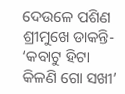ଦେଉଳେ ପଶିଣ ଶ୍ରୀମୁଖେ ଡାକନ୍ତି-
‘କବାଟୁ ହିଟା କିଳଣି ଗୋ ସଖୀ’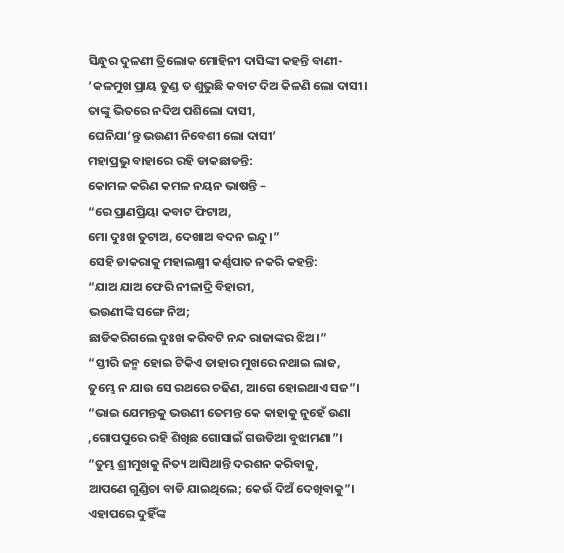ସିନ୍ଧୁର ଦୁଳଣୀ ତ୍ରିଲୋକ ମୋହିନୀ ଦାସିଙ୍କୀ କହନ୍ତି ବାଣୀ-
‘କଳମୁଖ ପ୍ରାୟ ତୁଣ୍ଡ ତ ଶୁଭୁଛି କବାଟ ଦିଅ କିଳଣି ଲୋ ଦାସୀ।
ତାଙ୍କୁ ଭିତରେ ନଦିଅ ପଶିଲୋ ଦାସୀ,
ଘେନିଯା’ନ୍ତୁ ଭଉଣୀ ନିବେଶୀ ଲୋ ଦାସୀ’
ମହାପ୍ରଭୁ ବାହାରେ ରହି ଡାକଛାଡନ୍ତି:
କୋମଳ କରିଣ କମଳ ନୟନ ଭାଷନ୍ତି –
“ରେ ପ୍ରାଣପ୍ରିୟା କବାଟ ଫିଟାଅ,
ମୋ ଦୁଃଖ ତୁଟାଅ, ଦେଖାଅ ବଦନ ଇନ୍ଦୁ।”
ସେହି ଡାକରାକୁ ମହାଲକ୍ଷ୍ମୀ କର୍ଣ୍ଣପାତ ନକରି କହନ୍ତି:
“ଯାଅ ଯାଅ ଫେରି ନୀଳାଦ୍ରି ବିହାରୀ,
ଭଉଣୀଙ୍କି ସଙ୍ଗେ ନିଅ;
ଛାଡିକରିଗଲେ ଦୁଃଖ କରିବଟି ନନ୍ଦ ରାଜାଙ୍କର ଝିଅ।”
“ସ୍ତୀରି ଜନ୍ମ ହୋଇ ଟିକିଏ ତାହାର ମୁଖରେ ନଥାଇ ଲାଜ,
ତୁମ୍ଭେ ନ ଯାଉ ସେ ରଥରେ ଚଢିଣ, ଆଗେ ହୋଇଥାଏ ସଜ”।
“ଭାଇ ଯେମନ୍ତକୁ ଭଉଣୀ ତେମନ୍ତ କେ କାହାକୁ ନୁହେଁ ଉଣା
,ଗୋପପୁରେ ରହି ଶିଖିଛ ଗୋସାଇଁ ଗଉଡିଆ ବୁଝାମଣା”।
“ତୁମ୍ଭ ଶ୍ରୀମୁଖକୁ ନିତ୍ୟ ଆସିଥାନ୍ତି ଦରଶନ କରିବାକୁ,
ଆପଣେ ଗୁଣ୍ଡିଚା ବାଡି ଯାଇଥିଲେ; କେଉଁ ଦିଅଁ ଦେଖିବାକୁ”।
ଏହାପରେ ଦୁହିଁଙ୍କ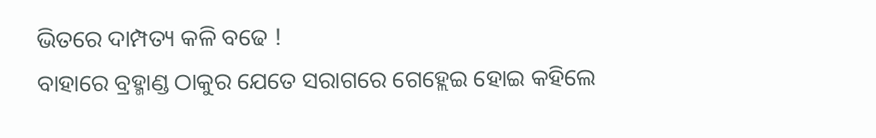ଭିତରେ ଦାମ୍ପତ୍ୟ କଳି ବଢେ !
ବାହାରେ ବ୍ରହ୍ମାଣ୍ଡ ଠାକୁର ଯେତେ ସରାଗରେ ଗେହ୍ଲେଇ ହୋଇ କହିଲେ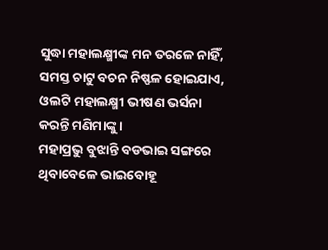ସୁଦ୍ଧା ମହାଲକ୍ଷ୍ମୀଙ୍କ ମନ ତରଳେ ନାହିଁ, ସମସ୍ତ ଚାଟୁ ବଚନ ନିଷ୍ଫଳ ହୋଇଯାଏ, ଓଲଟି ମହାଲକ୍ଷ୍ମୀ ଭୀଷଣ ଭର୍ସନା କରନ୍ତି ମଣିମାଙ୍କୁ ।
ମହାପ୍ରଭୁ ବୁଝାନ୍ତି ବଡଭାଇ ସଙ୍ଗରେ ଥିବାବେଳେ ଭାଇବୋହୂ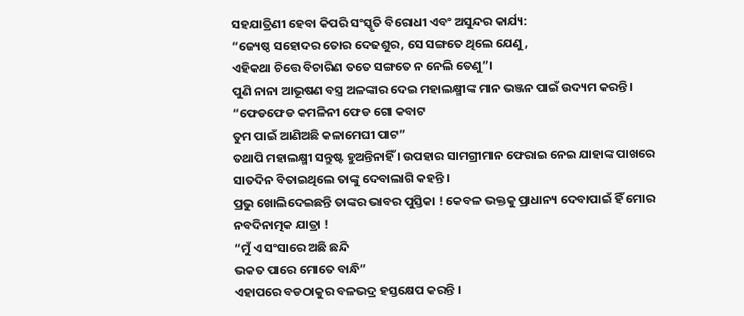ସହଯାତ୍ରିଣୀ ହେବା କିପରି ସଂସ୍କୃତି ବିରୋଧୀ ଏବଂ ଅସୁନ୍ଦର କାର୍ଯ୍ୟ:
“ଜ୍ୟେଷ୍ଠ ସହୋଦର ତୋର ଦେଢଶୁର, ସେ ସଙ୍ଗତେ ଥିଲେ ଯେଣୁ,
ଏହିକଥା ଚିତ୍ତେ ବିଚାରିଣ ତତେ ସଙ୍ଗତେ ନ ନେଲି ତେଣୁ”।
ପୁଣି ନାନା ଆଭୂଷଣ ବସ୍ତ୍ର ଅଳଙ୍କାର ଦେଇ ମହାଲକ୍ଷ୍ମୀଙ୍କ ମାନ ଭଞ୍ଜନ ପାଇଁ ଉଦ୍ୟମ କରନ୍ତି।
“ଫେଡଫେଡ କମଳିନୀ ଫେଡ ଗୋ କବାଟ
ତୁମ ପାଇଁ ଆଣିଅଛି କଳାମେଘୀ ପାଟ”
ତଥାପି ମହାଲକ୍ଷ୍ମୀ ସନ୍ତୁଷ୍ଟ ହୁଅନ୍ତିନାହିଁ । ଉପହାର ସାମଗ୍ରୀମାନ ଫେରାଇ ନେଇ ଯାହାଙ୍କ ପାଖରେ ସାତଦିନ ବିତାଇଥିଲେ ତାଙ୍କୁ ଦେବାଲାଗି କହନ୍ତି ।
ପ୍ରଭୁ ଖୋଲିଦେଇଛନ୍ତି ତାଙ୍କର ଭାବର ପୁସ୍ତିକା ! କେବଳ ଭକ୍ତକୁ ପ୍ରାଧାନ୍ୟ ଦେବାପାଇଁ ହିଁ ମୋର ନବଦିନାତ୍ମକ ଯାତ୍ରା !
“ମୁଁ ଏ ସଂସାରେ ଅଛି ଛନ୍ଦି
ଭକତ ପାରେ ମୋତେ ବାନ୍ଧି”
ଏହାପରେ ବଡଠାକୁର ବଳଭଦ୍ର ହସ୍ତକ୍ଷେପ କରନ୍ତି ।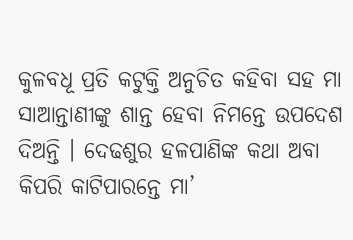କୁଳବଧୂ ପ୍ରତି କଟୁକ୍ତି ଅନୁଚିତ କହିବା ସହ ମା ସାଆନ୍ତାଣୀଙ୍କୁ ଶାନ୍ତ ହେବା ନିମନ୍ତେ ଉପଦେଶ ଦିଅନ୍ତି । ଦେଢଶୁର ହଳପାଣିଙ୍କ କଥା ଅବା କିପରି କାଟିପାରନ୍ତେ ମା’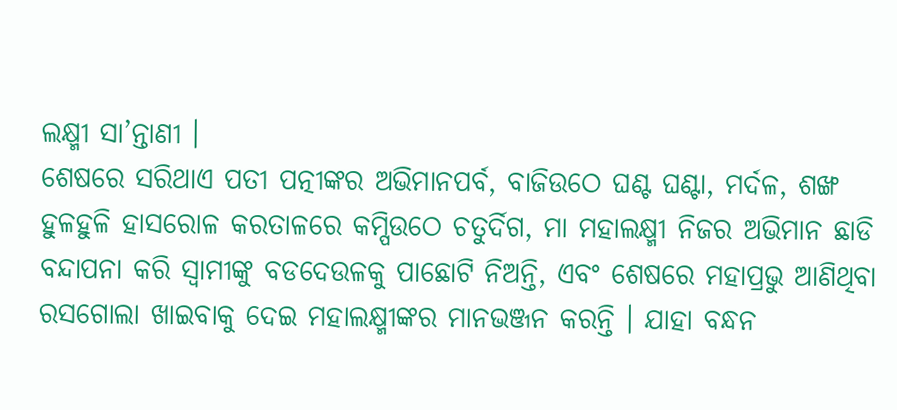ଲକ୍ଷ୍ମୀ ସା’ନ୍ତାଣୀ ।
ଶେଷରେ ସରିଥାଏ ପତୀ ପତ୍ନୀଙ୍କର ଅଭିମାନପର୍ବ, ବାଜିଉଠେ ଘଣ୍ଟ ଘଣ୍ଟା, ମର୍ଦଳ, ଶଙ୍ଖ ହୁଳହୁଳି ହାସରୋଳ କରତାଳରେ କମ୍ପିଉଠେ ଚତୁର୍ଦିଗ, ମା ମହାଲକ୍ଷ୍ମୀ ନିଜର ଅଭିମାନ ଛାଡି ବନ୍ଦାପନା କରି ସ୍ୱାମୀଙ୍କୁ ବଡଦେଉଳକୁ ପାଛୋଟି ନିଅନ୍ତି, ଏବଂ ଶେଷରେ ମହାପ୍ରଭୁ ଆଣିଥିବା ରସଗୋଲା ଖାଇବାକୁ ଦେଇ ମହାଲକ୍ଷ୍ମୀଙ୍କର ମାନଭଞ୍ଜନ କରନ୍ତି । ଯାହା ବନ୍ଧନ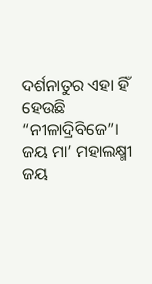ଦର୍ଶନାତୁର ଏହା ହିଁ ହେଉଛି “ନୀଳାଦ୍ରିବିଜେ”।
ଜୟ ମା’ ମହାଲକ୍ଷ୍ମୀ
ଜୟ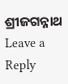ଶ୍ରୀଜଗନ୍ନାଥ
Leave a Reply